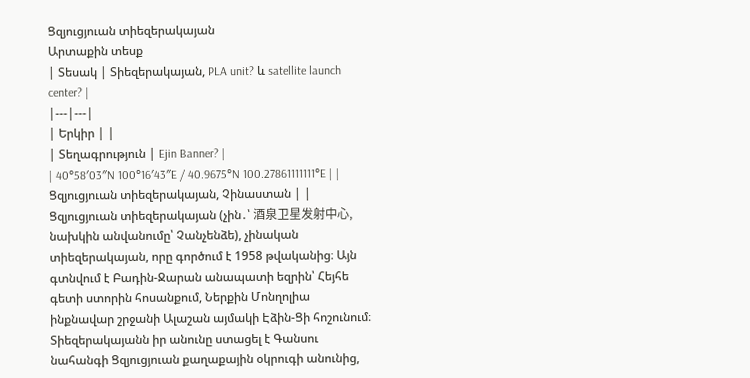Ցզյուցյուան տիեզերակայան
Արտաքին տեսք
| Տեսակ | Տիեզերակայան, PLA unit? և satellite launch center? |
|---|---|
| Երկիր | |
| Տեղագրություն | Ejin Banner? |
| 40°58′03″N 100°16′43″E / 40.9675°N 100.27861111111°E | |
Ցզյուցյուան տիեզերակայան, Չինաստան | |
Ցզյուցյուան տիեզերակայան (չին․՝ 酒泉卫星发射中心, նախկին անվանումը՝ Չանչենձե), չինական տիեզերակայան, որը գործում է 1958 թվականից։ Այն գտնվում է Բադին-Ջարան անապատի եզրին՝ Հեյհե գետի ստորին հոսանքում, Ներքին Մոնղոլիա ինքնավար շրջանի Ալաշան այմակի Էձին-Ցի հոշունում։ Տիեզերակայանն իր անունը ստացել է Գանսու նահանգի Ցզյուցյուան քաղաքային օկրուգի անունից,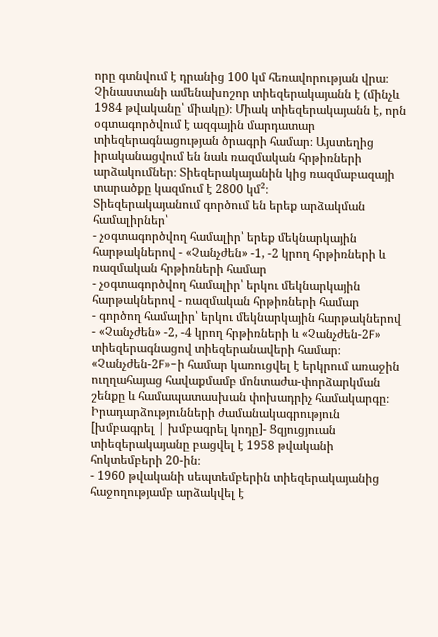որը գտնվում է դրանից 100 կմ հեռավորության վրա։
Չինաստանի ամենախոշոր տիեզերակայանն է (մինչև 1984 թվականը՝ միակը)։ Միակ տիեզերակայանն է, որն օգտագործվում է ազգային մարդատար տիեզերագնացության ծրագրի համար։ Այստեղից իրականացվում են նաև ռազմական հրթիռների արձակումներ։ Տիեզերակայանին կից ռազմաբազայի տարածքը կազմում է 2800 կմ²։
Տիեզերակայանում գործում են երեք արձակման համալիրներ՝
- չօգտագործվող համալիր՝ երեք մեկնարկային հարթակներով - «Չանչժեն» -1, -2 կրող հրթիռների և ռազմական հրթիռների համար
- չօգտագործվող համալիր՝ երկու մեկնարկային հարթակներով - ռազմական հրթիռների համար
- գործող համալիր՝ երկու մեկնարկային հարթակներով - «Չանչժեն» -2, -4 կրող հրթիռների և «Չանչժեն-2F» տիեզերագնացով տիեզերանավերի համար։ «Չանչժեն-2F»-ի համար կառուցվել է երկրում առաջին ուղղահայաց հավաքմամբ մոնտաժա-փորձարկման շենքը և համապատասխան փոխադրիչ համակարգը։
Իրադարձությունների ժամանակագրություն
[խմբագրել | խմբագրել կոդը]- Ցզյուցյուան տիեզերակայանը բացվել է 1958 թվականի հոկտեմբերի 20-ին։
- 1960 թվականի սեպտեմբերին տիեզերակայանից հաջողությամբ արձակվել է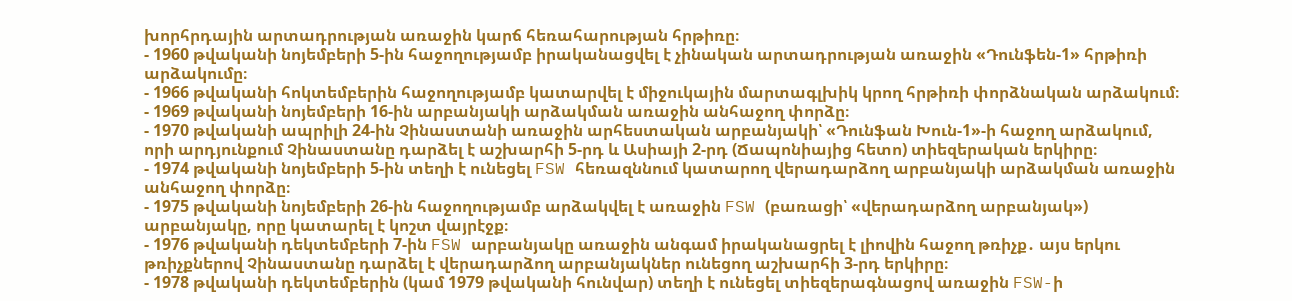խորհրդային արտադրության առաջին կարճ հեռահարության հրթիռը։
- 1960 թվականի նոյեմբերի 5-ին հաջողությամբ իրականացվել է չինական արտադրության առաջին «Դունֆեն-1» հրթիռի արձակումը։
- 1966 թվականի հոկտեմբերին հաջողությամբ կատարվել է միջուկային մարտագլխիկ կրող հրթիռի փորձնական արձակում։
- 1969 թվականի նոյեմբերի 16-ին արբանյակի արձակման առաջին անհաջող փորձը։
- 1970 թվականի ապրիլի 24-ին Չինաստանի առաջին արհեստական արբանյակի՝ «Դունֆան Խուն-1»-ի հաջող արձակում, որի արդյունքում Չինաստանը դարձել է աշխարհի 5-րդ և Ասիայի 2-րդ (Ճապոնիայից հետո) տիեզերական երկիրը։
- 1974 թվականի նոյեմբերի 5-ին տեղի է ունեցել FSW հեռազննում կատարող վերադարձող արբանյակի արձակման առաջին անհաջող փորձը։
- 1975 թվականի նոյեմբերի 26-ին հաջողությամբ արձակվել է առաջին FSW (բառացի՝ «վերադարձող արբանյակ») արբանյակը, որը կատարել է կոշտ վայրէջք։
- 1976 թվականի դեկտեմբերի 7-ին FSW արբանյակը առաջին անգամ իրականացրել է լիովին հաջող թռիչք․ այս երկու թռիչքներով Չինաստանը դարձել է վերադարձող արբանյակներ ունեցող աշխարհի 3-րդ երկիրը։
- 1978 թվականի դեկտեմբերին (կամ 1979 թվականի հունվար) տեղի է ունեցել տիեզերագնացով առաջին FSW-ի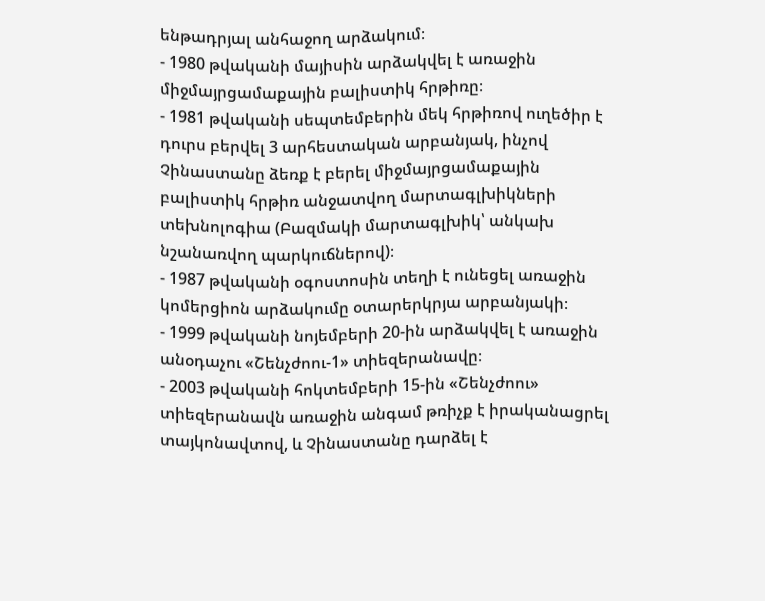ենթադրյալ անհաջող արձակում։
- 1980 թվականի մայիսին արձակվել է առաջին միջմայրցամաքային բալիստիկ հրթիռը։
- 1981 թվականի սեպտեմբերին մեկ հրթիռով ուղեծիր է դուրս բերվել 3 արհեստական արբանյակ, ինչով Չինաստանը ձեռք է բերել միջմայրցամաքային բալիստիկ հրթիռ անջատվող մարտագլխիկների տեխնոլոգիա (Բազմակի մարտագլխիկ՝ անկախ նշանառվող պարկուճներով)։
- 1987 թվականի օգոստոսին տեղի է ունեցել առաջին կոմերցիոն արձակումը օտարերկրյա արբանյակի։
- 1999 թվականի նոյեմբերի 20-ին արձակվել է առաջին անօդաչու «Շենչժոու-1» տիեզերանավը։
- 2003 թվականի հոկտեմբերի 15-ին «Շենչժոու» տիեզերանավն առաջին անգամ թռիչք է իրականացրել տայկոնավտով, և Չինաստանը դարձել է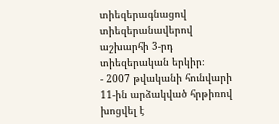տիեզերագնացով տիեզերանավերով աշխարհի 3-րդ տիեզերական երկիր։
- 2007 թվականի հունվարի 11-ին արձակված հրթիռով խոցվել է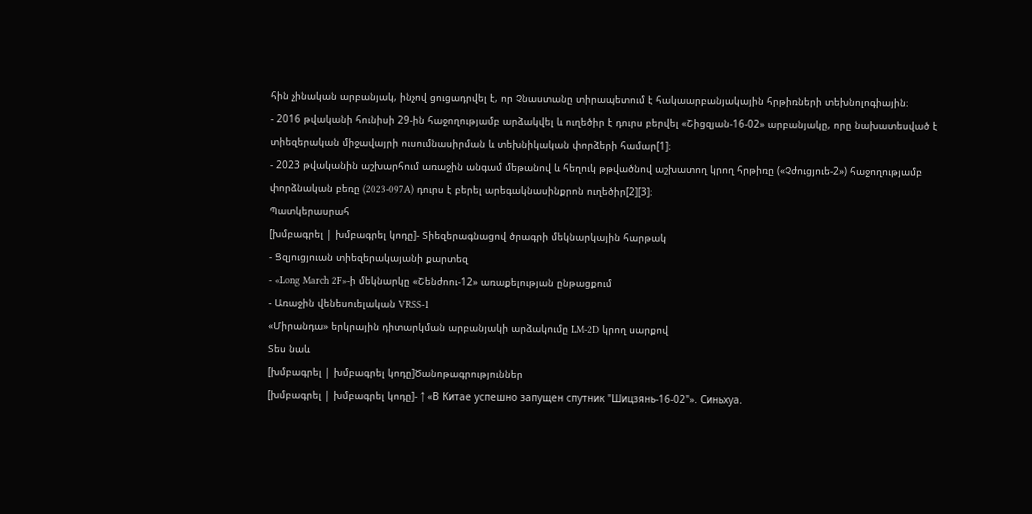հին չինական արբանյակ, ինչով ցուցադրվել է, որ Չնաստանը տիրապետում է հակաարբանյակային հրթիռների տեխնոլոգիային։
- 2016 թվականի հունիսի 29-ին հաջողությամբ արձակվել և ուղեծիր է դուրս բերվել «Շիցզյան-16-02» արբանյակը, որը նախատեսված է տիեզերական միջավայրի ուսումնասիրման և տեխնիկական փորձերի համար[1]։
- 2023 թվականին աշխարհում առաջին անգամ մեթանով և հեղուկ թթվածնով աշխատող կրող հրթիռը («Չժուցյուե-2») հաջողությամբ փորձնական բեռը (2023-097A) դուրս է բերել արեգակնասինքրոն ուղեծիր[2][3]։
Պատկերասրահ
[խմբագրել | խմբագրել կոդը]- Տիեզերագնացով ծրագրի մեկնարկային հարթակ
- Ցզյուցյուան տիեզերակայանի քարտեզ
- «Long March 2F»-ի մեկնարկը «Շենժոու-12» առաքելության ընթացքում
- Առաջին վենեսուելական VRSS-1
«Միրանդա» երկրային դիտարկման արբանյակի արձակումը LM-2D կրող սարքով
Տես նաև
[խմբագրել | խմբագրել կոդը]Ծանոթագրություններ
[խմբագրել | խմբագրել կոդը]- ↑ «В Китае успешно запущен спутник "Шицзянь-16-02"». Синьхуа.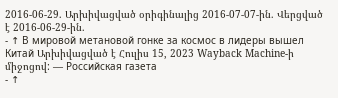2016-06-29. Արխիվացված օրիգինալից 2016-07-07-ին. Վերցված է 2016-06-29-ին.
- ↑ В мировой метановой гонке за космос в лидеры вышел Китай Արխիվացված է Հուլիս 15, 2023 Wayback Machine-ի միջոցով: — Российская газета
- ↑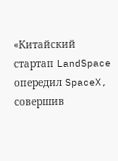«Китайский стартап LandSpace опередил SpaceX, совершив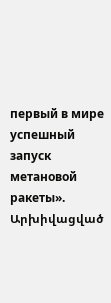первый в мире успешный запуск метановой ракеты». Արխիվացված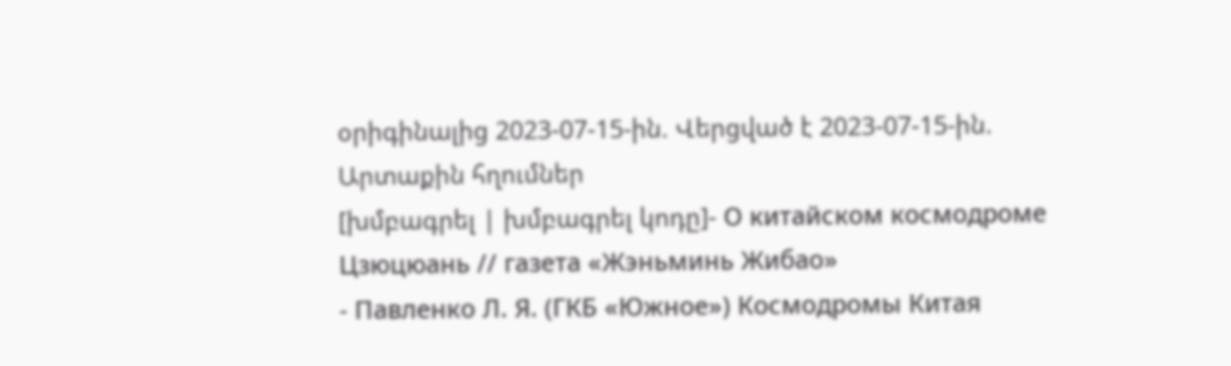օրիգինալից 2023-07-15-ին. Վերցված է 2023-07-15-ին.
Արտաքին հղումներ
[խմբագրել | խմբագրել կոդը]- О китайском космодроме Цзюцюань // газета «Жэньминь Жибао»
- Павленко Л. Я. (ГКБ «Южное») Космодромы Китая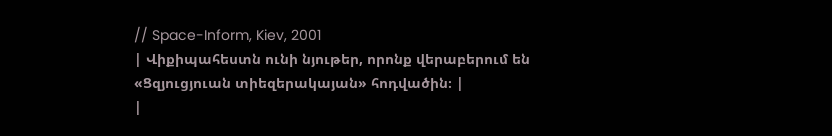// Space-Inform, Kiev, 2001
| Վիքիպահեստն ունի նյութեր, որոնք վերաբերում են «Ցզյուցյուան տիեզերակայան» հոդվածին։ |
|